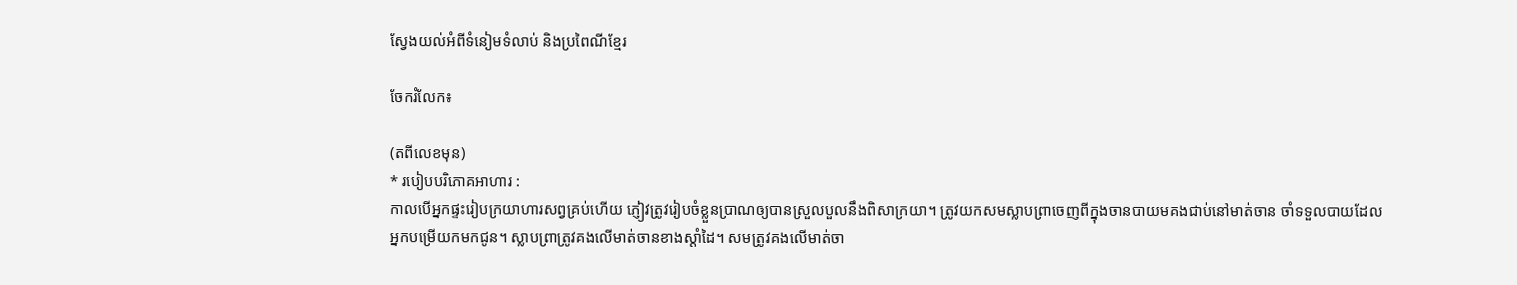ស្វែងយល់អំពីទំនៀមទំលាប់ និងប្រពៃណីខ្មែរ

ចែករំលែក៖

(តពីលេខមុន)
* របៀបបរិភោគអាហារ :
កាលបើអ្នកផ្ទះរៀបក្រយាហារសព្វគ្រប់ហើយ ភ្ញៀវត្រូវរៀបចំខ្លួនប្រាណឲ្យបានស្រួលបួលនឹងពិសាក្រយា។ ត្រូវយកសមស្លាបព្រាចេញពីក្នុងចានបាយមគងជាប់នៅមាត់ចាន ចាំទទួលបាយដែលអ្នកបម្រើយកមកជូន។ ស្លាបព្រាត្រូវគងលើមាត់ចានខាងស្ដាំដៃ។ សមត្រូវគងលើមាត់ចា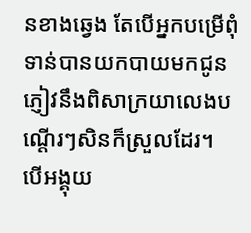នខាងឆ្វេង តែបើអ្នកបម្រើពុំទាន់បានយកបាយមកជូន ភ្ញៀវនឹងពិសាក្រយាលេងបណ្ដើរៗសិនក៏ស្រួលដែរ។ បើអង្គុយ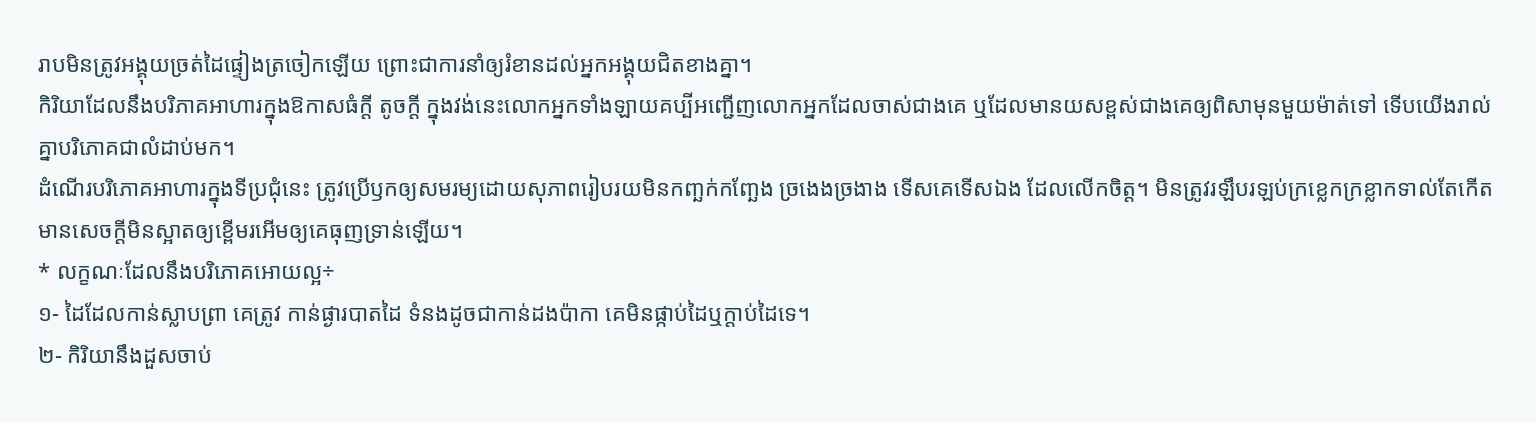រាបមិនត្រូវអង្គុយច្រត់ដៃផ្ទៀងត្រចៀកឡើយ ព្រោះជាការនាំឲ្យរំខានដល់អ្នកអង្គុយជិតខាងគ្នា។
កិរិយាដែលនឹងបរិភាគអាហារក្នុងឱកាសធំក្តី តូចក្តី ក្នុងវង់នេះលោកអ្នកទាំងឡាយគប្បីអញ្ជើញលោកអ្នកដែលចាស់ជាងគេ ឬដែលមានយសខ្ពស់ជាងគេឲ្យពិសាមុនមួយម៉ាត់ទៅ ទើបយើងរាល់គ្នាបរិភោគជាលំដាប់មក។
ដំណើរបរិភោគអាហារក្នុងទីប្រជុំនេះ ត្រូវប្រើឫកឲ្យសមរម្យដោយសុភាពរៀបរយមិនកញ្ឆក់កញ្ឆែង ច្រងេងច្រងាង ទើសគេទើសឯង ដែលលើកចិត្ត។ មិនត្រូវរឡឹបរឡប់ក្រខ្លេកក្រខ្លាកទាល់តែកើតមានសេចក្តីមិនស្អាតឲ្យខ្ពើមរអើមឲ្យគេធុញទ្រាន់ឡើយ។
* លក្ខណៈដែលនឹងបរិភោគអោយល្អ÷
១- ដៃដែលកាន់ស្លាបព្រា គេត្រូវ កាន់ផ្ងារបាតដៃ ទំនងដូចជាកាន់ដងប៉ាកា គេមិនផ្កាប់ដៃឬក្តាប់ដៃទេ។
២- កិរិយានឹងដួសចាប់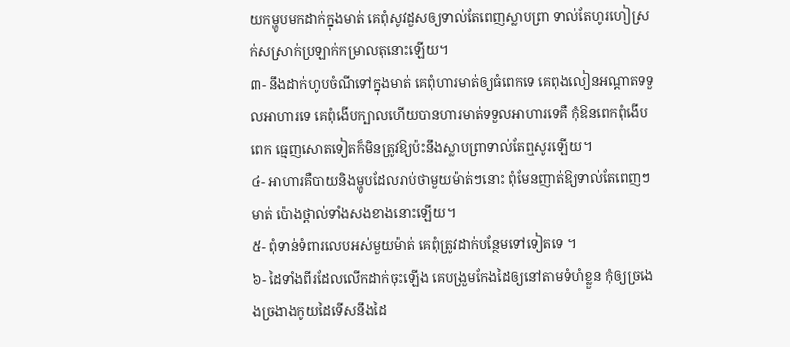យកម្ហូបមកដាក់ក្នុងមាត់ គេពុំសូវដួសឲ្យទាល់តែពេញស្លាបព្រា ទាល់តែហូរហៀស្រក់សស្រាក់ប្រឡាក់កម្រាលតុនោះឡើយ។
៣- នឹងដាក់ហូបចំណីទៅក្នុងមាត់ គេពុំហារមាត់ឲ្យធំពេកទេ គេពុងលៀនអណ្ដាតទទួលអាហារទេ គេពុំងើបក្បាលហើយបានហារមាត់ទទួលអាហារទេគឺ កុំឱនពេកពុំងើបពេក ធ្មេញសោតទៀតក៏មិនត្រូវឱ្យប៉ះនឹងស្លាបព្រាទាល់តែឮសូរឡើយ។
៤- អាហារគឺបាយនិងម្ហូបដែលរាប់ថាមួយម៉ាត់ៗនោះ ពុំមែនញាត់ឱ្យទាល់តែពេញៗមាត់ ប៉ោងថ្ពាល់ទាំងសងខាងនោះឡើយ។
៥- ពុំទាន់ទំពារលេបអស់មួយម៉ាត់ គេពុំត្រូវដាក់បន្ថែមទៅទៀតទេ ។
៦- ដៃទាំងពីរដែលលើកដាក់ចុះឡើង គេបង្រួមកែងដៃឲ្យនៅតាមទំហំខ្លួន កុំឲ្យច្រងេងច្រងាងកូយដៃទើសនឹងដៃ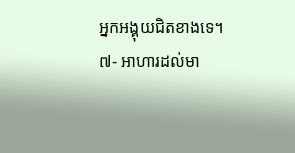អ្នកអង្គុយជិតខាងទេ។
៧- អាហារដល់មា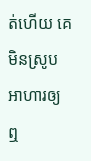ត់ហើយ គេមិនស្រូបអាហារឲ្យឮ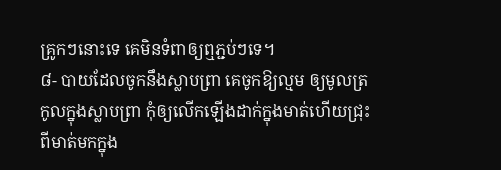គ្រូកៗនោះទេ គេមិនទំពាឲ្យឮភ្ជប់ៗទេ។
៨- បាយដែលចូកនឹងស្លាបព្រា គេចូកឱ្យល្មម ឲ្យមូលត្រកូលក្នុងស្លាបព្រា កុំឲ្យលើកឡើងដាក់ក្នុងមាត់ហើយជ្រុះពីមាត់មកក្នុង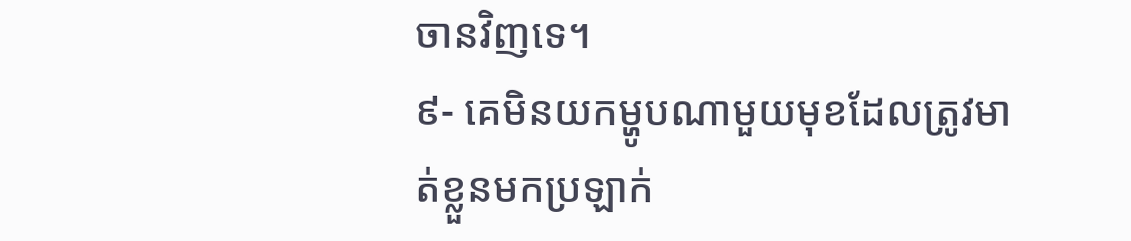ចានវិញទេ។
៩- គេមិនយកម្ហូបណាមួយមុខដែលត្រូវមាត់ខ្លួនមកប្រឡាក់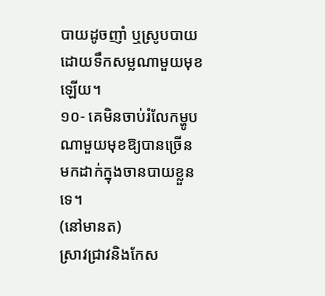បាយដូចញាំ ឬស្រូបបាយដោយទឹកសម្លណាមួយមុខឡើយ។
១០- គេមិនចាប់រំលែកម្ហូបណាមួយមុខឱ្យបានច្រើន មកដាក់ក្នុងចានបាយខ្លួនទេ។
(នៅមានត)
ស្រាវជ្រាវនិងកែស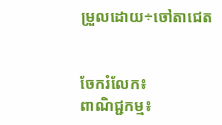ម្រួលដោយ÷ចៅតាជេត


ចែករំលែក៖
ពាណិជ្ជកម្ម៖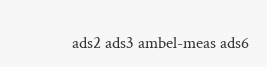ads2 ads3 ambel-meas ads6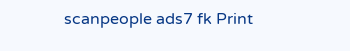scanpeople ads7 fk Print